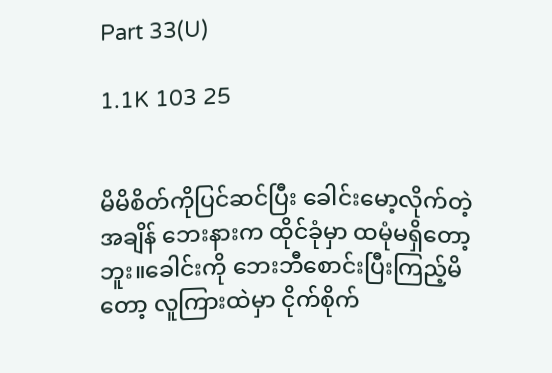Part 33(U)

1.1K 103 25


မိမိစိတ်ကိုပြင်ဆင်ပြီး ခေါင်းမော့လိုက်တဲ့အချိန် ‌ဘေးနားက ထိုင်ခုံမှာ ထမုံမရှိတော့ဘူး။ခေါင်းကို ဘေးဘီစောင်းပြီးကြည့်မိတော့ လူကြားထဲမှာ ငိုက်စိုက်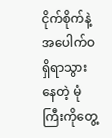ငိုက်စိုက်နဲ့ အပေါက်ဝရှိရာသွားနေတဲ့ မုံကြီးကိုတွေ့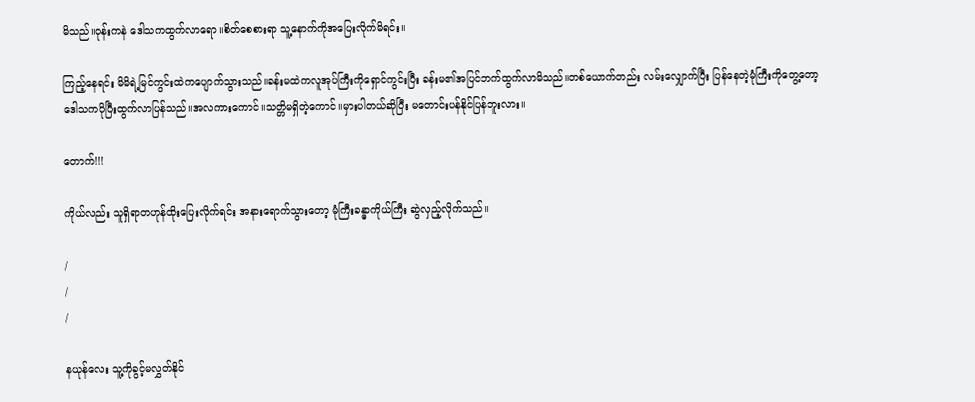မိသည်။ဝုန်းကနဲ ဒေါသကထွက်လာရော။စိတ်စေစားရာ သူ့နောက်ကိုအပြေးလိုက်မိရင်း။

ကြည့်နေရင်း မိမိရဲ့မြင်ကွင်းထဲကပျောက်သွားသည်။ခန်းမထဲကလူအုပ်ကြီးကိုရှောင်ကွင်းပြီး ခန်းမ၏အပြင်ဘက်ထွက်လာမိသည်။တစ်ယောက်တည်း လမ်းလျှောက်ပြီး ပြန်နေတဲ့မုံကြီးကိုတွေ့တော့ ဒေါသကပိုပြီးထွက်လာပြန်သည်။အလကားကောင်။သတ္တိမရှိတဲ့ကောင်။မှားပါတယ်ဆိုပြီး မတောင်းပန်နိုင်ပြန်ဘူးလား။

တောက်!!!

ကိုယ်လည်း သူရှိရာတဟုန်ထိုးပြေးလိုက်ရင်း အနားရောက်သွားတော့ မုံကြီးခန္ဓာကိုယ်ကြီး ဆွဲလှည့်လိုက်သည်။

/
/
/

နယုန်လေး သူ့ကိုခွင့်မလွှတ်နိုင်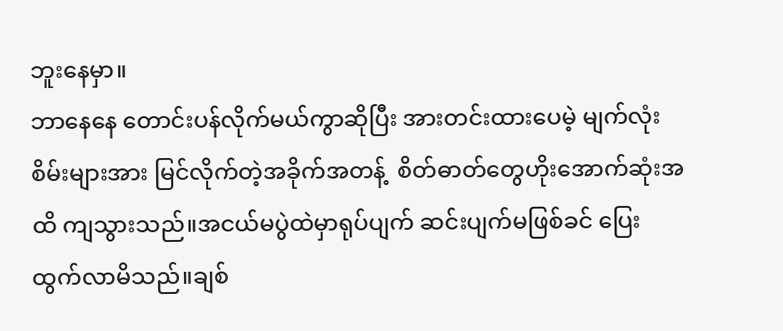ဘူးနေမှာ။
ဘာနေနေ တောင်းပန်လိုက်မယ်ကွာဆိုပြီး အားတင်းထားပေမဲ့ မျက်လုံးစိမ်းများအား မြင်လိုက်တဲ့အခိုက်အတန့်  စိတ်ဓာတ်တွေဟိုးအောက်ဆုံးအထိ ကျသွားသည်။အငယ်မပွဲထဲမှာရုပ်ပျက် ဆင်းပျက်မဖြစ်ခင် ပြေးထွက်လာမိသည်။ချစ်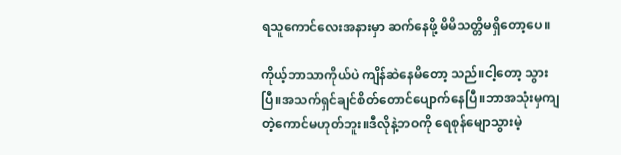ရသူကောင်လေးအနားမှာ ဆက်နေဖို့ မိမိသတ္တိမရှိတော့ပေ။

ကိုယ့်ဘာသာကိုယ်ပဲ ကျိန်ဆဲနေမိတော့ သည်။ငါ့တော့ သွားပြီ။အသက်ရှင်ချင်စိတ်တောင်ပျောက်နေပြီ။ဘာအသုံးမှကျတဲ့ကောင်မဟုတ်ဘူး။ဒီလိုနဲ့ဘဝကို ရေစုန်မျောသွားမဲ့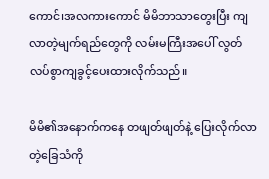ကောင်၊အလကားကောင် မိမိဘာသာ‌တွေးပြီး ကျလာတဲ့မျက်ရည်တွေကို လမ်းမကြီးအပေါ် လွတ်လပ်စွာကျခွင့်ပေးထားလိုက်သည်။

မိမိ၏အနောက်ကနေ တဖျတ်ဖျတ်နဲ့ ပြေးလိုက်လာတဲ့ခြေသံကို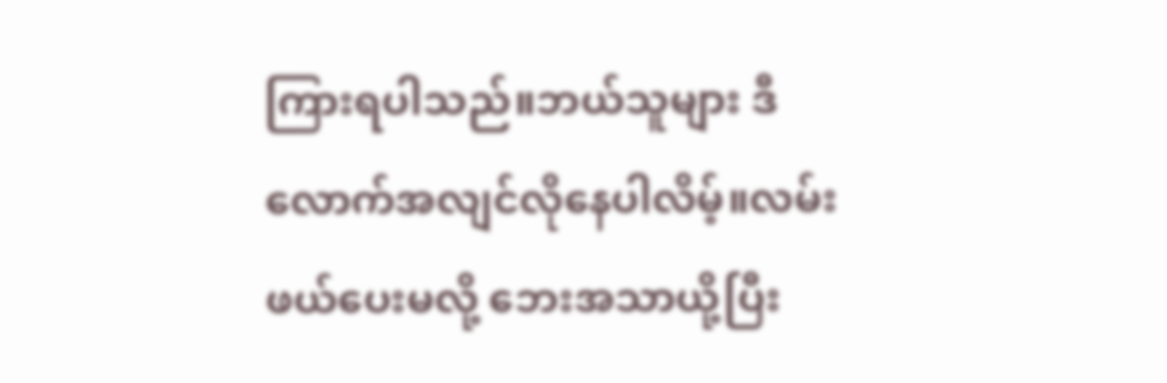ကြားရပါသည်။ဘယ်သူများ ဒီလောက်အလျင်လိုနေပါလိမ့်။လမ်းဖယ်ပေးမလို့ ဘေးအသာယို့ပြီး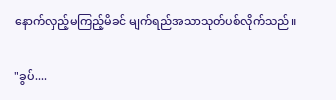နောက်လှည့်မကြည့်မိခင် မျက်ရည်အသာသုတ်ပစ်လိုက်သည်။

"ခွပ်....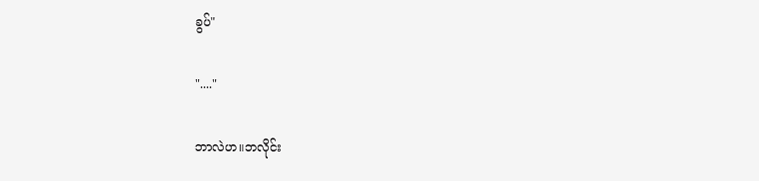ခွပ်"

"...."

ဘာလဲဟ။ဘလိုင်း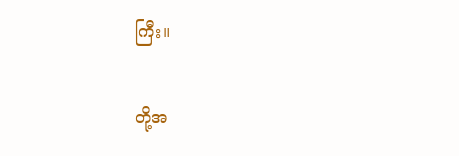ကြီး။

တို့အ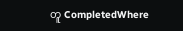တူ CompletedWhere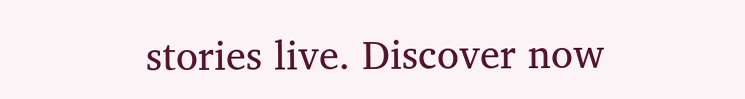stories live. Discover now